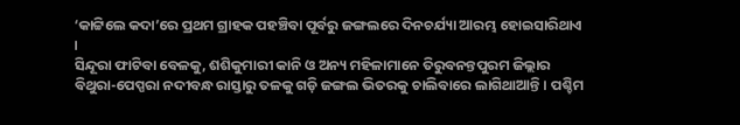‘କାଟ୍ଟିଲେ କଦା’ରେ ପ୍ରଥମ ଗ୍ରାହକ ପହଞ୍ଚିବା ପୂର୍ବରୁ ଜଙ୍ଗଲରେ ଦିନଚର୍ଯ୍ୟା ଆରମ୍ଭ ହୋଇସାରିଥାଏ ।
ସିନ୍ଦୂରା ଫାଟିବା ବେଳକୁ, ଶଶିକୁମାରୀ କାନି ଓ ଅନ୍ୟ ମହିଳାମାନେ ତିରୁବନନ୍ତପୁରମ ଜିଲ୍ଲାର ବିଥୁରା-ପେପ୍ପରା ନଦୀବନ୍ଧ ରାସ୍ତାରୁ ତଳକୁ ଗଡ଼ି ଜଙ୍ଗଲ ଭିତରକୁ ଚାଲିବାରେ ଲାଗିଥାଆନ୍ତି । ପଶ୍ଚିମ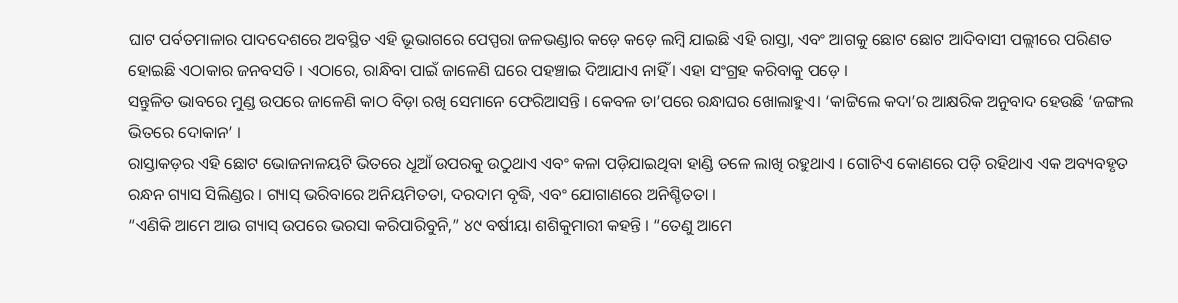ଘାଟ ପର୍ବତମାଳାର ପାଦଦେଶରେ ଅବସ୍ଥିତ ଏହି ଭୂଭାଗରେ ପେପ୍ପରା ଜଳଭଣ୍ଡାର କଡ଼େ କଡ଼େ ଲମ୍ବି ଯାଇଛି ଏହି ରାସ୍ତା, ଏବଂ ଆଗକୁ ଛୋଟ ଛୋଟ ଆଦିବାସୀ ପଲ୍ଲୀରେ ପରିଣତ ହୋଇଛି ଏଠାକାର ଜନବସତି । ଏଠାରେ, ରାନ୍ଧିବା ପାଇଁ ଜାଳେଣି ଘରେ ପହଞ୍ଚାଇ ଦିଆଯାଏ ନାହିଁ । ଏହା ସଂଗ୍ରହ କରିବାକୁ ପଡ଼େ ।
ସନ୍ତୁଳିତ ଭାବରେ ମୁଣ୍ଡ ଉପରେ ଜାଳେଣି କାଠ ବିଡ଼ା ରଖି ସେମାନେ ଫେରିଆସନ୍ତି । କେବଳ ତା’ପରେ ରନ୍ଧାଘର ଖୋଲାହୁଏ। ‘କାଟ୍ଟିଲେ କଦା’ର ଆକ୍ଷରିକ ଅନୁବାଦ ହେଉଛି ‘ଜଙ୍ଗଲ ଭିତରେ ଦୋକାନ’ ।
ରାସ୍ତାକଡ଼ର ଏହି ଛୋଟ ଭୋଜନାଳୟଟି ଭିତରେ ଧୂଆଁ ଉପରକୁ ଉଠୁଥାଏ ଏବଂ କଳା ପଡ଼ିଯାଇଥିବା ହାଣ୍ଡି ତଳେ ଲାଖି ରହୁଥାଏ । ଗୋଟିଏ କୋଣରେ ପଡ଼ି ରହିଥାଏ ଏକ ଅବ୍ୟବହୃତ ରନ୍ଧନ ଗ୍ୟାସ ସିଲିଣ୍ଡର । ଗ୍ୟାସ୍ ଭରିବାରେ ଅନିୟମିତତା, ଦରଦାମ ବୃଦ୍ଧି, ଏବଂ ଯୋଗାଣରେ ଅନିଶ୍ଚିତତା ।
“ଏଣିକି ଆମେ ଆଉ ଗ୍ୟାସ୍ ଉପରେ ଭରସା କରିପାରିବୁନି,” ୪୯ ବର୍ଷୀୟା ଶଶିକୁମାରୀ କହନ୍ତି । “ତେଣୁ ଆମେ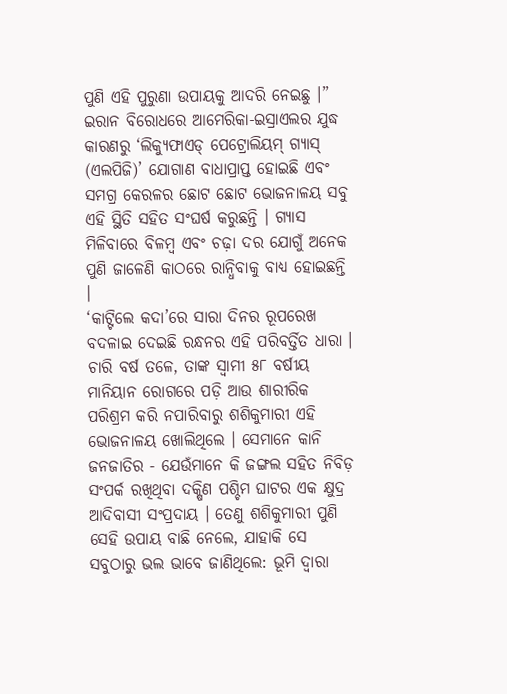ପୁଣି ଏହି ପୁରୁଣା ଉପାୟକୁ ଆଦରି ନେଇଛୁ ।”
ଇରାନ ବିରୋଧରେ ଆମେରିକା-ଇସ୍ରାଏଲର ଯୁଦ୍ଧ କାରଣରୁ ‘ଲିକ୍ୟୁଫାଏଡ୍ ପେଟ୍ରୋଲିୟମ୍ ଗ୍ୟାସ୍ (ଏଲପିଜି)’ ଯୋଗାଣ ବାଧାପ୍ରାପ୍ତ ହୋଇଛି ଏବଂ ସମଗ୍ର କେରଳର ଛୋଟ ଛୋଟ ଭୋଜନାଳୟ ସବୁ ଏହି ସ୍ଥିତି ସହିତ ସଂଘର୍ଷ କରୁଛନ୍ତି । ଗ୍ୟାସ ମିଳିବାରେ ବିଳମ୍ବ ଏବଂ ଚଢ଼ା ଦର ଯୋଗୁଁ ଅନେକ ପୁଣି ଜାଳେଣି କାଠରେ ରାନ୍ଧିବାକୁ ବାଧ୍ୟ ହୋଇଛନ୍ତି ।
‘କାଟ୍ଟିଲେ କଦା’ରେ ସାରା ଦିନର ରୂପରେଖ ବଦଳାଇ ଦେଇଛି ରନ୍ଧନର ଏହି ପରିବର୍ତ୍ତିତ ଧାରା ।
ଚାରି ବର୍ଷ ତଳେ, ତାଙ୍କ ସ୍ୱାମୀ ୫୮ ବର୍ଷୀୟ ମାନିୟାନ ରୋଗରେ ପଡ଼ି ଆଉ ଶାରୀରିକ ପରିଶ୍ରମ କରି ନପାରିବାରୁ ଶଶିକୁମାରୀ ଏହି ଭୋଜନାଳୟ ଖୋଲିଥିଲେ । ସେମାନେ କାନି ଜନଜାତିର - ଯେଉଁମାନେ କି ଜଙ୍ଗଲ ସହିତ ନିବିଡ଼ ସଂପର୍କ ରଖିଥିବା ଦକ୍ଷିଣ ପଶ୍ଚିମ ଘାଟର ଏକ କ୍ଷୁଦ୍ର ଆଦିବାସୀ ସଂପ୍ରଦାୟ । ତେଣୁ ଶଶିକୁମାରୀ ପୁଣି ସେହି ଉପାୟ ବାଛି ନେଲେ, ଯାହାକି ସେ ସବୁଠାରୁ ଭଲ ଭାବେ ଜାଣିଥିଲେ: ଭୂମି ଦ୍ୱାରା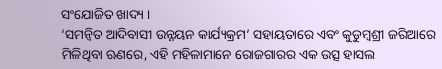ସଂଯୋଜିତ ଖାଦ୍ୟ ।
‘ସମନ୍ୱିତ ଆଦିବାସୀ ଉନ୍ନୟନ କାର୍ଯ୍ୟକ୍ରମ’ ସହାୟତାରେ ଏବଂ କୁଡୁମ୍ବଶ୍ରୀ ଜରିଆରେ ମିଳିଥିବା ଋଣରେ, ଏହି ମହିଳାମାନେ ରୋଜଗାରର ଏକ ଉତ୍ସ ହାସଲ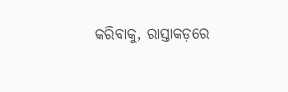କରିବାକୁ, ରାସ୍ତାକଡ଼ରେ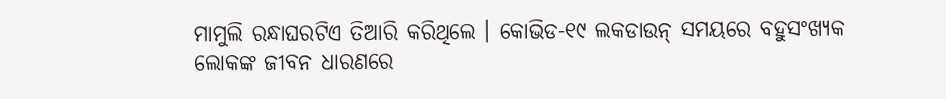ମାମୁଲି ରନ୍ଧାଘରଟିଏ ତିଆରି କରିଥିଲେ । କୋଭିଡ-୧୯ ଲକଡାଉନ୍ ସମୟରେ ବହୁସଂଖ୍ୟକ ଲୋକଙ୍କ ଜୀବନ ଧାରଣରେ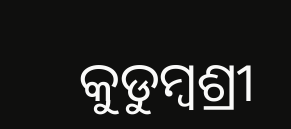କୁଡୁମ୍ବଶ୍ରୀ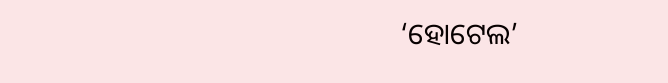‘ହୋଟେଲ’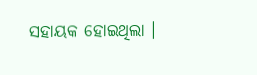ସହାୟକ ହୋଇଥିଲା ।